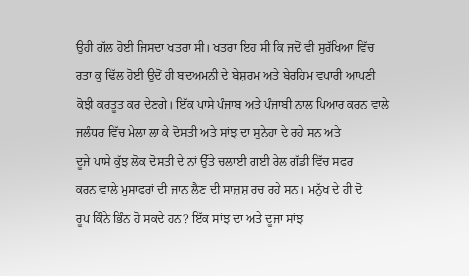ਉਹੀ ਗੱਲ ਹੋਈ ਜਿਸਦਾ ਖਤਰਾ ਸੀ। ਖਤਰਾ ਇਹ ਸੀ ਕਿ ਜਦੋਂ ਵੀ ਸੁਰੱਖਿਆ ਵਿੱਚ
ਰਤਾ ਕੁ ਢਿੱਲ ਹੋਈ ਉਦੋਂ ਹੀ ਬਦਅਮਨੀ ਦੇ ਬੇਸ਼ਰਮ ਅਤੇ ਬੇਰਹਿਮ ਵਪਾਰੀ ਆਪਣੀ
ਕੋਝੀ ਕਰਤੂਤ ਕਰ ਦੇਣਗੇ। ਇੱਕ ਪਾਸੇ ਪੰਜਾਬ ਅਤੇ ਪੰਜਾਬੀ ਨਾਲ ਪਿਆਰ ਕਰਨ ਵਾਲੇ
ਜਲੰਧਰ ਵਿੱਚ ਮੇਲਾ ਲਾ ਕੇ ਦੋਸਤੀ ਅਤੇ ਸਾਂਝ ਦਾ ਸੁਨੇਹਾ ਦੇ ਰਹੇ ਸਨ ਅਤੇ
ਦੂਜੇ ਪਾਸੇ ਕੁੱਝ ਲੋਕ ਦੋਸਤੀ ਦੇ ਨਾਂ ਉੱਤੇ ਚਲਾਈ ਗਈ ਰੇਲ ਗੱਡੀ ਵਿੱਚ ਸਫਰ
ਕਰਨ ਵਾਲੇ ਮੁਸਾਫਰਾਂ ਦੀ ਜਾਨ ਲੈਣ ਦੀ ਸਾਜ਼ਸ਼ ਰਚ ਰਹੇ ਸਨ। ਮਨੁੱਖ ਦੇ ਹੀ ਦੋ
ਰੂਪ ਕਿੰਨੇ ਭਿੰਨ ਹੋ ਸਕਦੇ ਹਨ? ਇੱਕ ਸਾਂਝ ਦਾ ਅਤੇ ਦੂਜਾ ਸਾਂਝ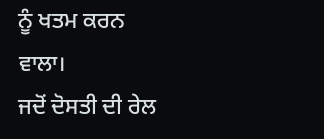ਨੂੰ ਖਤਮ ਕਰਨ
ਵਾਲਾ।
ਜਦੋਂ ਦੋਸਤੀ ਦੀ ਰੇਲ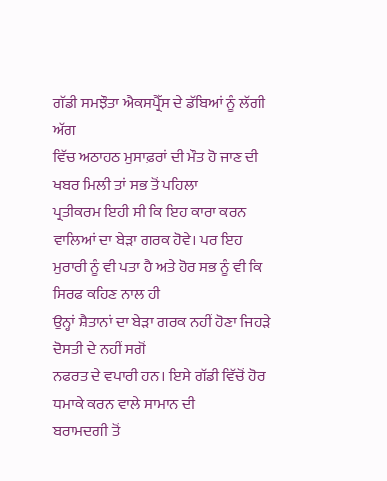ਗੱਡੀ ਸਮਝੌਤਾ ਐਕਸਪ੍ਰੈੱਸ ਦੇ ਡੱਬਿਆਂ ਨੂੰ ਲੱਗੀ ਅੱਗ
ਵਿੱਚ ਅਠਾਹਠ ਮੁਸਾਫ਼ਰਾਂ ਦੀ ਮੌਤ ਹੋ ਜਾਣ ਦੀ ਖਬਰ ਮਿਲੀ ਤਾਂ ਸਭ ਤੋਂ ਪਹਿਲਾ
ਪ੍ਰਤੀਕਰਮ ਇਹੀ ਸੀ ਕਿ ਇਹ ਕਾਰਾ ਕਰਨ ਵਾਲਿਆਂ ਦਾ ਬੇੜਾ ਗਰਕ ਹੋਵੇ। ਪਰ ਇਹ
ਮੁਰਾਰੀ ਨੂੰ ਵੀ ਪਤਾ ਹੈ ਅਤੇ ਹੋਰ ਸਭ ਨੂੰ ਵੀ ਕਿ ਸਿਰਫ ਕਹਿਣ ਨਾਲ ਹੀ
ਉਨ੍ਹਾਂ ਸ਼ੈਤਾਨਾਂ ਦਾ ਬੇੜਾ ਗਰਕ ਨਹੀਂ ਹੋਣਾ ਜਿਹੜੇ ਦੋਸਤੀ ਦੇ ਨਹੀਂ ਸਗੋਂ
ਨਫਰਤ ਦੇ ਵਪਾਰੀ ਹਨ। ਇਸੇ ਗੱਡੀ ਵਿੱਚੋਂ ਹੋਰ ਧਮਾਕੇ ਕਰਨ ਵਾਲੇ ਸਾਮਾਨ ਦੀ
ਬਰਾਮਦਗੀ ਤੋਂ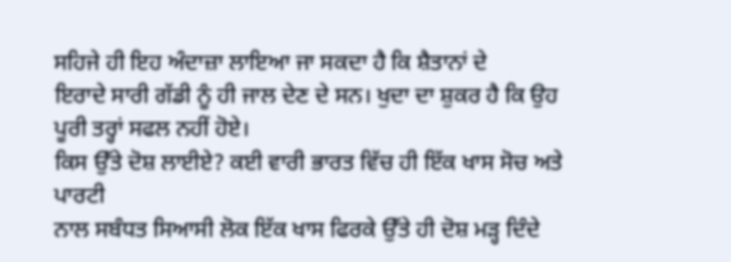ਸਹਿਜੇ ਹੀ ਇਹ ਅੰਦਾਜ਼ਾ ਲਾਇਆ ਜਾ ਸਕਦਾ ਹੈ ਕਿ ਸ਼ੈਤਾਨਾਂ ਦੇ
ਇਰਾਦੇ ਸਾਰੀ ਗੱਡੀ ਨੂੰ ਹੀ ਜਾਲ ਦੇਣ ਦੇ ਸਨ। ਖੁਦਾ ਦਾ ਸ਼ੁਕਰ ਹੈ ਕਿ ਉਹ
ਪੂਰੀ ਤਰ੍ਹਾਂ ਸਫਲ ਨਹੀਂ ਹੋਏ।
ਕਿਸ ਉੱਤੇ ਦੋਸ਼ ਲਾਈਏ? ਕਈ ਵਾਰੀ ਭਾਰਤ ਵਿੱਚ ਹੀ ਇੱਕ ਖਾਸ ਸੋਚ ਅਤੇ ਪਾਰਟੀ
ਨਾਲ ਸਬੰਧਤ ਸਿਆਸੀ ਲੋਕ ਇੱਕ ਖਾਸ ਫਿਰਕੇ ਉੱਤੇ ਹੀ ਦੋਸ਼ ਮੜ੍ਹ ਦਿੰਦੇ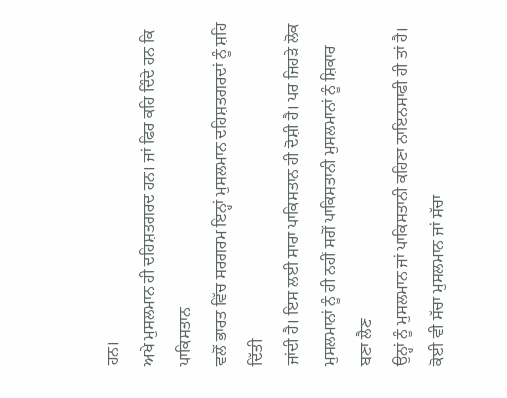ਹਨ।
ਅਖੇ ਮੁਸਲਮਾਨ ਹੀ ਦਹਿਸ਼ਤਗਰਦ ਹਨ। ਜਾਂ ਫਿਰ ਕਹਿ ਦਿੰਦੇ ਹਨ ਕਿ ਪਾਕਿਸਤਾਨ
ਵਲੋਂ ਭਾਰਤ ਵਿੱਚ ਸਰਗਰਮ ਇਨ੍ਹਾਂ ਮੁਸਲਮਾਨ ਦਹਿਸ਼ਤਗਰਦਾਂ ਨੂੰ ਸ਼ਹਿ ਦਿੱਤੀ
ਜਾਂਦੀ ਹੈ। ਇਸ ਲਈ ਸਾਰਾ ਪਾਕਿਸਤਾਨ ਹੀ ਦੋਸ਼ੀ ਹੈ। ਪਰ ਜਿਹੜੇ ਲੋਕ
ਮੁਸਲਮਾਨਾਂ ਨੂੰ ਹੀ ਨਹੀਂ ਸਗੋਂ ਪਾਕਿਸਤਾਨੀ ਮੁਸਲਮਾਨਾਂ ਨੂੰ ਸ਼ਿਕਾਰ ਬਣਾ ਲੈਣ
ਉਨ੍ਹਾਂ ਨੂੰ ਮੁਸਲਮਾਨ ਜਾਂ ਪਾਕਿਸਤਾਨੀ ਕਹਿਣਾ ਨਾਇਨਸਾਫੀ ਹੀ ਤਾਂ ਹੈ।
ਕੋਈ ਵੀ ਸੱਚਾ ਮੁਸਲਮਾਨ ਜਾਂ ਸੱਚਾ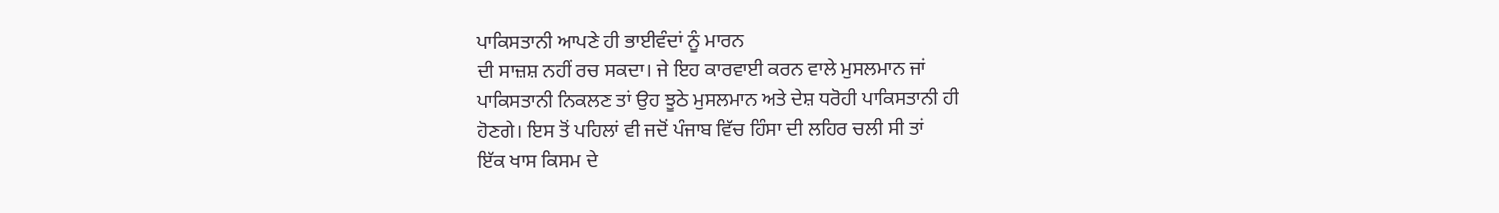ਪਾਕਿਸਤਾਨੀ ਆਪਣੇ ਹੀ ਭਾਈਵੰਦਾਂ ਨੂੰ ਮਾਰਨ
ਦੀ ਸਾਜ਼ਸ਼ ਨਹੀਂ ਰਚ ਸਕਦਾ। ਜੇ ਇਹ ਕਾਰਵਾਈ ਕਰਨ ਵਾਲੇ ਮੁਸਲਮਾਨ ਜਾਂ
ਪਾਕਿਸਤਾਨੀ ਨਿਕਲਣ ਤਾਂ ਉਹ ਝੂਠੇ ਮੁਸਲਮਾਨ ਅਤੇ ਦੇਸ਼ ਧਰੋਹੀ ਪਾਕਿਸਤਾਨੀ ਹੀ
ਹੋਣਗੇ। ਇਸ ਤੋਂ ਪਹਿਲਾਂ ਵੀ ਜਦੋਂ ਪੰਜਾਬ ਵਿੱਚ ਹਿੰਸਾ ਦੀ ਲਹਿਰ ਚਲੀ ਸੀ ਤਾਂ
ਇੱਕ ਖਾਸ ਕਿਸਮ ਦੇ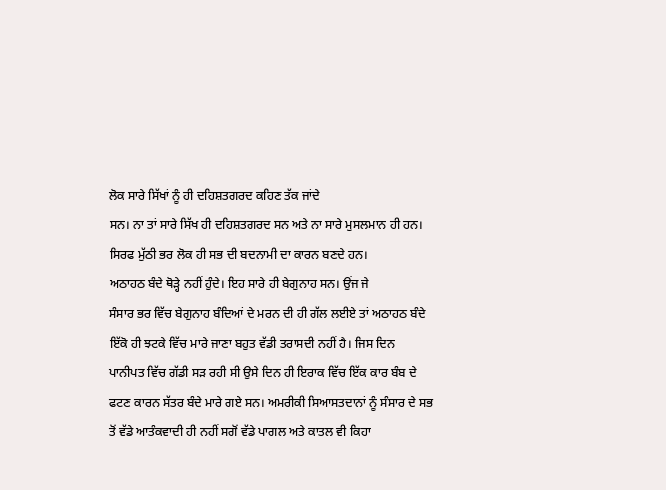ਲੋਕ ਸਾਰੇ ਸਿੱਖਾਂ ਨੂੰ ਹੀ ਦਹਿਸ਼ਤਗਰਦ ਕਹਿਣ ਤੱਕ ਜਾਂਦੇ
ਸਨ। ਨਾ ਤਾਂ ਸਾਰੇ ਸਿੱਖ ਹੀ ਦਹਿਸ਼ਤਗਰਦ ਸਨ ਅਤੇ ਨਾ ਸਾਰੇ ਮੁਸਲਮਾਨ ਹੀ ਹਨ।
ਸਿਰਫ ਮੁੱਠੀ ਭਰ ਲੋਕ ਹੀ ਸਭ ਦੀ ਬਦਨਾਮੀ ਦਾ ਕਾਰਨ ਬਣਦੇ ਹਨ।
ਅਠਾਹਠ ਬੰਦੇ ਥੋੜ੍ਹੇ ਨਹੀਂ ਹੁੰਦੇ। ਇਹ ਸਾਰੇ ਹੀ ਬੇਗੁਨਾਹ ਸਨ। ਉਂਜ ਜੇ
ਸੰਸਾਰ ਭਰ ਵਿੱਚ ਬੇਗੁਨਾਹ ਬੰਦਿਆਂ ਦੇ ਮਰਨ ਦੀ ਹੀ ਗੱਲ ਲਈਏ ਤਾਂ ਅਠਾਹਠ ਬੰਦੇ
ਇੱਕੋ ਹੀ ਝਟਕੇ ਵਿੱਚ ਮਾਰੇ ਜਾਣਾ ਬਹੁਤ ਵੱਡੀ ਤਰਾਸਦੀ ਨਹੀਂ ਹੈ। ਜਿਸ ਦਿਨ
ਪਾਨੀਪਤ ਵਿੱਚ ਗੱਡੀ ਸੜ ਰਹੀ ਸੀ ਉਸੇ ਦਿਨ ਹੀ ਇਰਾਕ ਵਿੱਚ ਇੱਕ ਕਾਰ ਬੰਬ ਦੇ
ਫਟਣ ਕਾਰਨ ਸੱਤਰ ਬੰਦੇ ਮਾਰੇ ਗਏ ਸਨ। ਅਮਰੀਕੀ ਸਿਆਸਤਦਾਨਾਂ ਨੂੰ ਸੰਸਾਰ ਦੇ ਸਭ
ਤੋਂ ਵੱਡੇ ਆਤੰਕਵਾਦੀ ਹੀ ਨਹੀਂ ਸਗੋਂ ਵੱਡੇ ਪਾਗਲ ਅਤੇ ਕਾਤਲ ਵੀ ਕਿਹਾ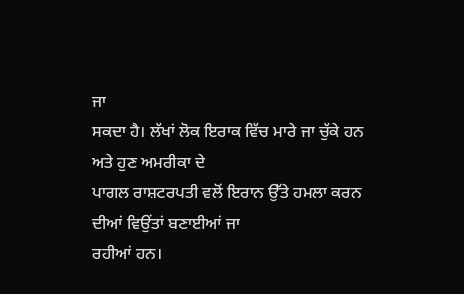ਜਾ
ਸਕਦਾ ਹੈ। ਲੱਖਾਂ ਲੋਕ ਇਰਾਕ ਵਿੱਚ ਮਾਰੇ ਜਾ ਚੁੱਕੇ ਹਨ ਅਤੇ ਹੁਣ ਅਮਰੀਕਾ ਦੇ
ਪਾਗਲ ਰਾਸ਼ਟਰਪਤੀ ਵਲੋਂ ਇਰਾਨ ਉੱਤੇ ਹਮਲਾ ਕਰਨ ਦੀਆਂ ਵਿਉਂਤਾਂ ਬਣਾਈਆਂ ਜਾ
ਰਹੀਆਂ ਹਨ।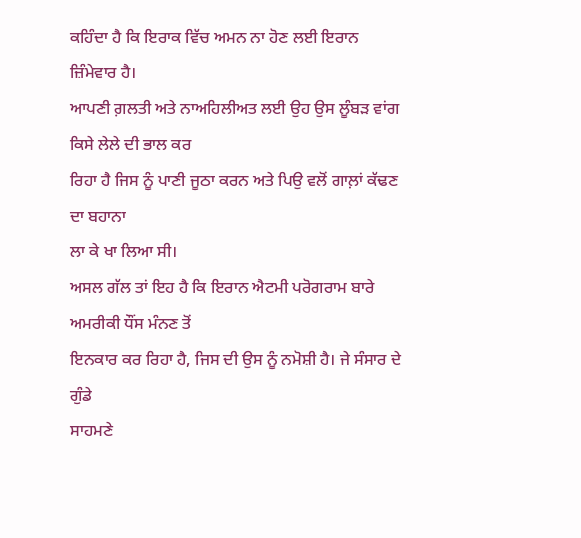ਕਹਿੰਦਾ ਹੈ ਕਿ ਇਰਾਕ ਵਿੱਚ ਅਮਨ ਨਾ ਹੋਣ ਲਈ ਇਰਾਨ ਜ਼ਿੰਮੇਵਾਰ ਹੈ।
ਆਪਣੀ ਗ਼ਲਤੀ ਅਤੇ ਨਾਅਹਿਲੀਅਤ ਲਈ ਉਹ ਉਸ ਲੂੰਬੜ ਵਾਂਗ ਕਿਸੇ ਲੇਲੇ ਦੀ ਭਾਲ ਕਰ
ਰਿਹਾ ਹੈ ਜਿਸ ਨੂੰ ਪਾਣੀ ਜੂਠਾ ਕਰਨ ਅਤੇ ਪਿਉ ਵਲੋਂ ਗਾਲ਼ਾਂ ਕੱਢਣ ਦਾ ਬਹਾਨਾ
ਲਾ ਕੇ ਖਾ ਲਿਆ ਸੀ।
ਅਸਲ ਗੱਲ ਤਾਂ ਇਹ ਹੈ ਕਿ ਇਰਾਨ ਐਟਮੀ ਪਰੋਗਰਾਮ ਬਾਰੇ ਅਮਰੀਕੀ ਧੌਂਸ ਮੰਨਣ ਤੋਂ
ਇਨਕਾਰ ਕਰ ਰਿਹਾ ਹੈ, ਜਿਸ ਦੀ ਉਸ ਨੂੰ ਨਮੋਸ਼ੀ ਹੈ। ਜੇ ਸੰਸਾਰ ਦੇ ਗੁੰਡੇ
ਸਾਹਮਣੇ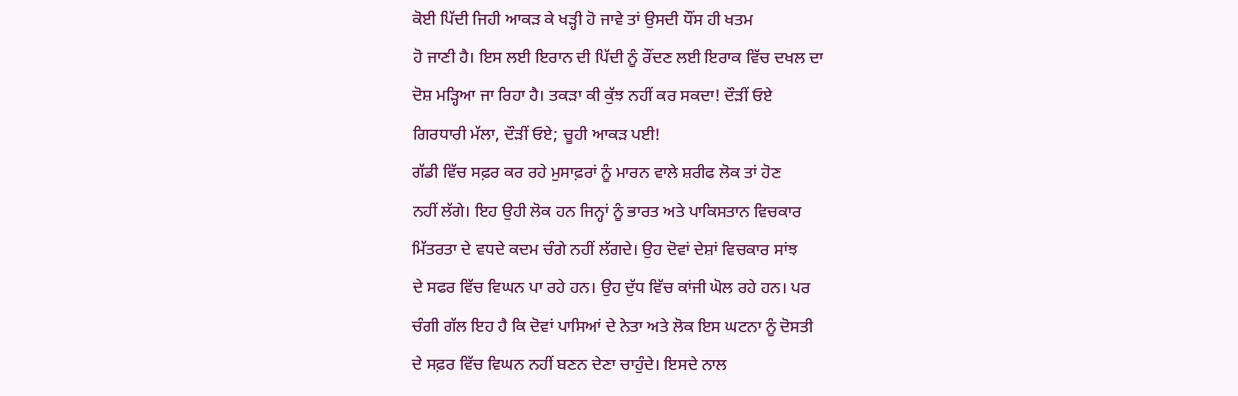ਕੋਈ ਪਿੱਦੀ ਜਿਹੀ ਆਕੜ ਕੇ ਖੜ੍ਹੀ ਹੋ ਜਾਵੇ ਤਾਂ ਉਸਦੀ ਧੌਂਸ ਹੀ ਖਤਮ
ਹੋ ਜਾਣੀ ਹੈ। ਇਸ ਲਈ ਇਰਾਨ ਦੀ ਪਿੱਦੀ ਨੂੰ ਰੌਂਦਣ ਲਈ ਇਰਾਕ ਵਿੱਚ ਦਖਲ ਦਾ
ਦੋਸ਼ ਮੜ੍ਹਿਆ ਜਾ ਰਿਹਾ ਹੈ। ਤਕੜਾ ਕੀ ਕੁੱਝ ਨਹੀਂ ਕਰ ਸਕਦਾ! ਦੌੜੀਂ ਓਏ
ਗਿਰਧਾਰੀ ਮੱਲਾ, ਦੌੜੀਂ ਓਏ; ਚੂਹੀ ਆਕੜ ਪਈ!
ਗੱਡੀ ਵਿੱਚ ਸਫ਼ਰ ਕਰ ਰਹੇ ਮੁਸਾਫ਼ਰਾਂ ਨੂੰ ਮਾਰਨ ਵਾਲੇ ਸ਼ਰੀਫ ਲੋਕ ਤਾਂ ਹੋਣ
ਨਹੀਂ ਲੱਗੇ। ਇਹ ਉਹੀ ਲੋਕ ਹਨ ਜਿਨ੍ਹਾਂ ਨੂੰ ਭਾਰਤ ਅਤੇ ਪਾਕਿਸਤਾਨ ਵਿਚਕਾਰ
ਮਿੱਤਰਤਾ ਦੇ ਵਧਦੇ ਕਦਮ ਚੰਗੇ ਨਹੀਂ ਲੱਗਦੇ। ਉਹ ਦੋਵਾਂ ਦੇਸ਼ਾਂ ਵਿਚਕਾਰ ਸਾਂਝ
ਦੇ ਸਫਰ ਵਿੱਚ ਵਿਘਨ ਪਾ ਰਹੇ ਹਨ। ਉਹ ਦੁੱਧ ਵਿੱਚ ਕਾਂਜੀ ਘੋਲ ਰਹੇ ਹਨ। ਪਰ
ਚੰਗੀ ਗੱਲ ਇਹ ਹੈ ਕਿ ਦੋਵਾਂ ਪਾਸਿਆਂ ਦੇ ਨੇਤਾ ਅਤੇ ਲੋਕ ਇਸ ਘਟਨਾ ਨੂੰ ਦੋਸਤੀ
ਦੇ ਸਫ਼ਰ ਵਿੱਚ ਵਿਘਨ ਨਹੀਂ ਬਣਨ ਦੇਣਾ ਚਾਹੁੰਦੇ। ਇਸਦੇ ਨਾਲ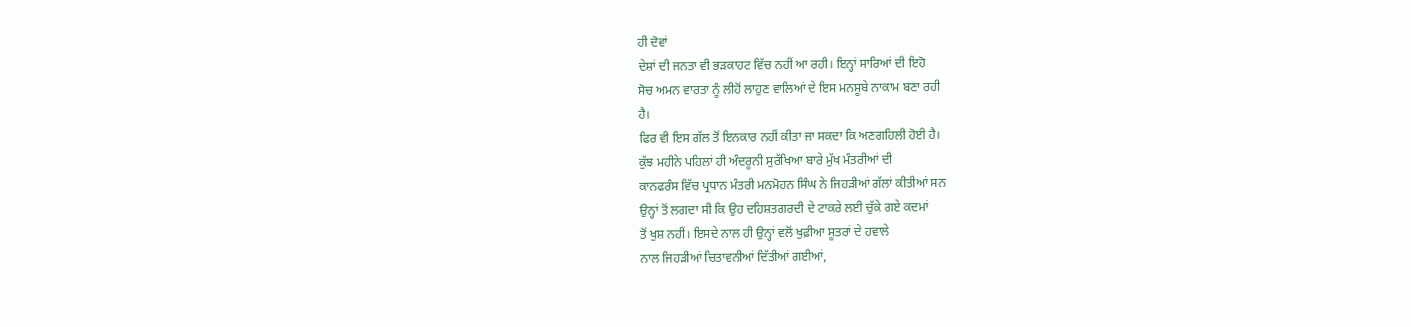ਹੀ ਦੋਵਾਂ
ਦੇਸ਼ਾਂ ਦੀ ਜਨਤਾ ਵੀ ਭੜਕਾਹਟ ਵਿੱਚ ਨਹੀਂ ਆ ਰਹੀ। ਇਨ੍ਹਾਂ ਸਾਰਿਆਂ ਦੀ ਇਹੋ
ਸੋਚ ਅਮਨ ਵਾਰਤਾ ਨੂੰ ਲੀਹੋਂ ਲਾਹੁਣ ਵਾਲਿਆਂ ਦੇ ਇਸ ਮਨਸੂਬੇ ਨਾਕਾਮ ਬਣਾ ਰਹੀ
ਹੈ।
ਫਿਰ ਵੀ ਇਸ ਗੱਲ ਤੋਂ ਇਨਕਾਰ ਨਹੀਂ ਕੀਤਾ ਜਾ ਸਕਦਾ ਕਿ ਅਣਗਹਿਲੀ ਹੋਈ ਹੈ।
ਕੁੱਝ ਮਹੀਨੇ ਪਹਿਲਾਂ ਹੀ ਅੰਦਰੂਨੀ ਸੁਰੱਖਿਆ ਬਾਰੇ ਮੁੱਖ ਮੰਤਰੀਆਂ ਦੀ
ਕਾਨਫਰੰਸ ਵਿੱਚ ਪ੍ਰਧਾਨ ਮੰਤਰੀ ਮਨਮੋਹਨ ਸਿੰਘ ਨੇ ਜਿਹੜੀਆਂ ਗੱਲਾਂ ਕੀਤੀਆਂ ਸਨ
ਉਨ੍ਹਾਂ ਤੋਂ ਲਗਦਾ ਸੀ ਕਿ ਉਹ ਦਹਿਸ਼ਤਗਰਦੀ ਦੇ ਟਾਕਰੇ ਲਈ ਚੁੱਕੇ ਗਏ ਕਦਮਾਂ
ਤੋਂ ਖੁਸ਼ ਨਹੀਂ। ਇਸਦੇ ਨਾਲ ਹੀ ਉਨ੍ਹਾਂ ਵਲੋਂ ਖੁਫ਼ੀਆ ਸੂਤਰਾਂ ਦੇ ਹਵਾਲੇ
ਨਾਲ ਜਿਹੜੀਆਂ ਚਿਤਾਵਨੀਆਂ ਦਿੱਤੀਆਂ ਗਈਆਂ,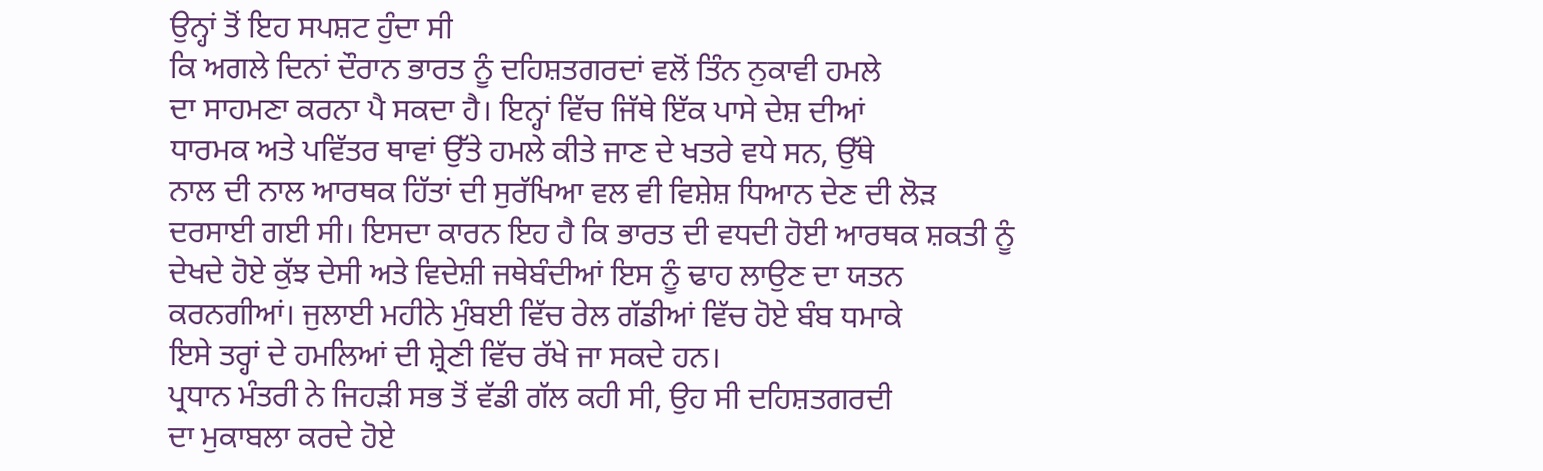ਉਨ੍ਹਾਂ ਤੋਂ ਇਹ ਸਪਸ਼ਟ ਹੁੰਦਾ ਸੀ
ਕਿ ਅਗਲੇ ਦਿਨਾਂ ਦੌਰਾਨ ਭਾਰਤ ਨੂੰ ਦਹਿਸ਼ਤਗਰਦਾਂ ਵਲੋਂ ਤਿੰਨ ਨੁਕਾਵੀ ਹਮਲੇ
ਦਾ ਸਾਹਮਣਾ ਕਰਨਾ ਪੈ ਸਕਦਾ ਹੈ। ਇਨ੍ਹਾਂ ਵਿੱਚ ਜਿੱਥੇ ਇੱਕ ਪਾਸੇ ਦੇਸ਼ ਦੀਆਂ
ਧਾਰਮਕ ਅਤੇ ਪਵਿੱਤਰ ਥਾਵਾਂ ਉੱਤੇ ਹਮਲੇ ਕੀਤੇ ਜਾਣ ਦੇ ਖਤਰੇ ਵਧੇ ਸਨ, ਉੱਥੇ
ਨਾਲ ਦੀ ਨਾਲ ਆਰਥਕ ਹਿੱਤਾਂ ਦੀ ਸੁਰੱਖਿਆ ਵਲ ਵੀ ਵਿਸ਼ੇਸ਼ ਧਿਆਨ ਦੇਣ ਦੀ ਲੋੜ
ਦਰਸਾਈ ਗਈ ਸੀ। ਇਸਦਾ ਕਾਰਨ ਇਹ ਹੈ ਕਿ ਭਾਰਤ ਦੀ ਵਧਦੀ ਹੋਈ ਆਰਥਕ ਸ਼ਕਤੀ ਨੂੰ
ਦੇਖਦੇ ਹੋਏ ਕੁੱਝ ਦੇਸੀ ਅਤੇ ਵਿਦੇਸ਼ੀ ਜਥੇਬੰਦੀਆਂ ਇਸ ਨੂੰ ਢਾਹ ਲਾਉਣ ਦਾ ਯਤਨ
ਕਰਨਗੀਆਂ। ਜੁਲਾਈ ਮਹੀਨੇ ਮੁੰਬਈ ਵਿੱਚ ਰੇਲ ਗੱਡੀਆਂ ਵਿੱਚ ਹੋਏ ਬੰਬ ਧਮਾਕੇ
ਇਸੇ ਤਰ੍ਹਾਂ ਦੇ ਹਮਲਿਆਂ ਦੀ ਸ਼੍ਰੇਣੀ ਵਿੱਚ ਰੱਖੇ ਜਾ ਸਕਦੇ ਹਨ।
ਪ੍ਰਧਾਨ ਮੰਤਰੀ ਨੇ ਜਿਹੜੀ ਸਭ ਤੋਂ ਵੱਡੀ ਗੱਲ ਕਹੀ ਸੀ, ਉਹ ਸੀ ਦਹਿਸ਼ਤਗਰਦੀ
ਦਾ ਮੁਕਾਬਲਾ ਕਰਦੇ ਹੋਏ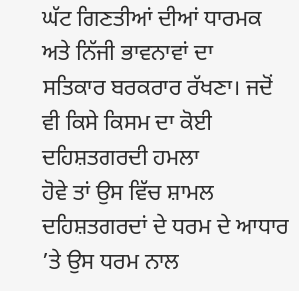ਘੱਟ ਗਿਣਤੀਆਂ ਦੀਆਂ ਧਾਰਮਕ ਅਤੇ ਨਿੱਜੀ ਭਾਵਨਾਵਾਂ ਦਾ
ਸਤਿਕਾਰ ਬਰਕਰਾਰ ਰੱਖਣਾ। ਜਦੋਂ ਵੀ ਕਿਸੇ ਕਿਸਮ ਦਾ ਕੋਈ ਦਹਿਸ਼ਤਗਰਦੀ ਹਮਲਾ
ਹੋਵੇ ਤਾਂ ਉਸ ਵਿੱਚ ਸ਼ਾਮਲ ਦਹਿਸ਼ਤਗਰਦਾਂ ਦੇ ਧਰਮ ਦੇ ਆਧਾਰ ’ਤੇ ਉਸ ਧਰਮ ਨਾਲ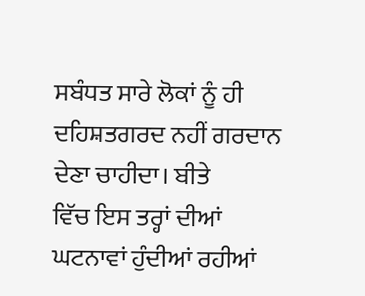ਸਬੰਧਤ ਸਾਰੇ ਲੋਕਾਂ ਨੂੰ ਹੀ ਦਹਿਸ਼ਤਗਰਦ ਨਹੀਂ ਗਰਦਾਨ ਦੇਣਾ ਚਾਹੀਦਾ। ਬੀਤੇ
ਵਿੱਚ ਇਸ ਤਰ੍ਹਾਂ ਦੀਆਂ ਘਟਨਾਵਾਂ ਹੁੰਦੀਆਂ ਰਹੀਆਂ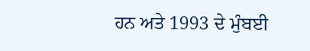ਹਨ ਅਤੇ 1993 ਦੇ ਮੁੰਬਈ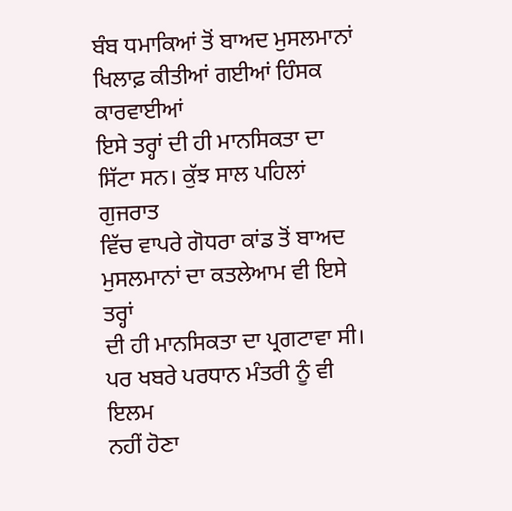ਬੰਬ ਧਮਾਕਿਆਂ ਤੋਂ ਬਾਅਦ ਮੁਸਲਮਾਨਾਂ ਖਿਲਾਫ਼ ਕੀਤੀਆਂ ਗਈਆਂ ਹਿੰਸਕ ਕਾਰਵਾਈਆਂ
ਇਸੇ ਤਰ੍ਹਾਂ ਦੀ ਹੀ ਮਾਨਸਿਕਤਾ ਦਾ ਸਿੱਟਾ ਸਨ। ਕੁੱਝ ਸਾਲ ਪਹਿਲਾਂ ਗੁਜਰਾਤ
ਵਿੱਚ ਵਾਪਰੇ ਗੋਧਰਾ ਕਾਂਡ ਤੋਂ ਬਾਅਦ ਮੁਸਲਮਾਨਾਂ ਦਾ ਕਤਲੇਆਮ ਵੀ ਇਸੇ ਤਰ੍ਹਾਂ
ਦੀ ਹੀ ਮਾਨਸਿਕਤਾ ਦਾ ਪ੍ਰਗਟਾਵਾ ਸੀ। ਪਰ ਖਬਰੇ ਪਰਧਾਨ ਮੰਤਰੀ ਨੂੰ ਵੀ ਇਲਮ
ਨਹੀਂ ਹੋਣਾ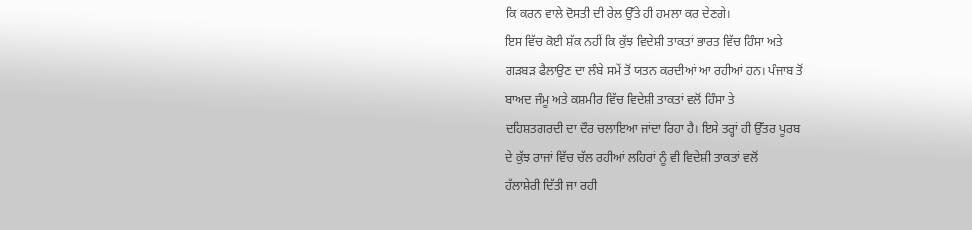ਕਿ ਕਰਨ ਵਾਲੇ ਦੋਸਤੀ ਦੀ ਰੇਲ ਉੱਤੇ ਹੀ ਹਮਲਾ ਕਰ ਦੇਣਗੇ।
ਇਸ ਵਿੱਚ ਕੋਈ ਸ਼ੱਕ ਨਹੀਂ ਕਿ ਕੁੱਝ ਵਿਦੇਸ਼ੀ ਤਾਕਤਾਂ ਭਾਰਤ ਵਿੱਚ ਹਿੰਸਾ ਅਤੇ
ਗੜਬੜ ਫੈਲਾਉਣ ਦਾ ਲੰਬੇ ਸਮੇਂ ਤੋਂ ਯਤਨ ਕਰਦੀਆਂ ਆ ਰਹੀਆਂ ਹਨ। ਪੰਜਾਬ ਤੋਂ
ਬਾਅਦ ਜੰਮੂ ਅਤੇ ਕਸ਼ਮੀਰ ਵਿੱਚ ਵਿਦੇਸ਼ੀ ਤਾਕਤਾਂ ਵਲੋਂ ਹਿੰਸਾ ਤੇ
ਦਹਿਸ਼ਤਗਰਦੀ ਦਾ ਦੌਰ ਚਲਾਇਆ ਜਾਂਦਾ ਰਿਹਾ ਹੈ। ਇਸੇ ਤਰ੍ਹਾਂ ਹੀ ਉੱਤਰ ਪੂਰਬ
ਦੇ ਕੁੱਝ ਰਾਜਾਂ ਵਿੱਚ ਚੱਲ ਰਹੀਆਂ ਲਹਿਰਾਂ ਨੂੰ ਵੀ ਵਿਦੇਸ਼ੀ ਤਾਕਤਾਂ ਵਲੋਂ
ਹੱਲਾਸ਼ੇਰੀ ਦਿੱਤੀ ਜਾ ਰਹੀ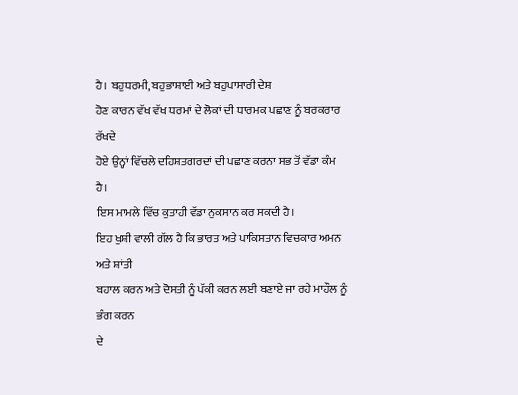ਹੈ। ਬਹੁਧਰਮੀ, ਬਹੁਭਾਸ਼ਾਈ ਅਤੇ ਬਹੁਪਾਸਾਰੀ ਦੇਸ਼
ਹੋਣ ਕਾਰਨ ਵੱਖ ਵੱਖ ਧਰਮਾਂ ਦੇ ਲੋਕਾਂ ਦੀ ਧਾਰਮਕ ਪਛਾਣ ਨੂੰ ਬਰਕਰਾਰ ਰੱਖਦੇ
ਹੋਏ ਉਨ੍ਹਾਂ ਵਿੱਚਲੇ ਦਹਿਸ਼ਤਗਰਦਾਂ ਦੀ ਪਛਾਣ ਕਰਨਾ ਸਭ ਤੋਂ ਵੱਡਾ ਕੰਮ ਹੈ।
ਇਸ ਮਾਮਲੇ ਵਿੱਚ ਕੁਤਾਹੀ ਵੱਡਾ ਨੁਕਸਾਨ ਕਰ ਸਕਦੀ ਹੈ।
ਇਹ ਖੁਸ਼ੀ ਵਾਲੀ ਗੱਲ ਹੈ ਕਿ ਭਾਰਤ ਅਤੇ ਪਾਕਿਸਤਾਨ ਵਿਚਕਾਰ ਅਮਨ ਅਤੇ ਸ਼ਾਂਤੀ
ਬਹਾਲ ਕਰਨ ਅਤੇ ਦੋਸਤੀ ਨੂੰ ਪੱਕੀ ਕਰਨ ਲਈ ਬਣਾਏ ਜਾ ਰਹੇ ਮਾਹੌਲ ਨੂੰ ਭੰਗ ਕਰਨ
ਦੇ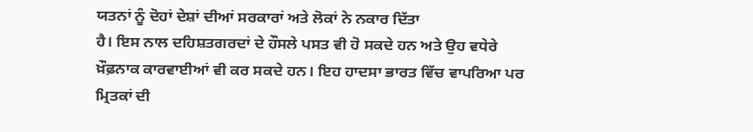ਯਤਨਾਂ ਨੂੰ ਦੋਹਾਂ ਦੇਸ਼ਾਂ ਦੀਆਂ ਸਰਕਾਰਾਂ ਅਤੇ ਲੋਕਾਂ ਨੇ ਨਕਾਰ ਦਿੱਤਾ
ਹੈ। ਇਸ ਨਾਲ ਦਹਿਸ਼ਤਗਰਦਾਂ ਦੇ ਹੌਸਲੇ ਪਸਤ ਵੀ ਹੋ ਸਕਦੇ ਹਨ ਅਤੇ ਉਹ ਵਧੇਰੇ
ਖ਼ੌਫ਼ਨਾਕ ਕਾਰਵਾਈਆਂ ਵੀ ਕਰ ਸਕਦੇ ਹਨ। ਇਹ ਹਾਦਸਾ ਭਾਰਤ ਵਿੱਚ ਵਾਪਰਿਆ ਪਰ
ਮ੍ਰਿਤਕਾਂ ਦੀ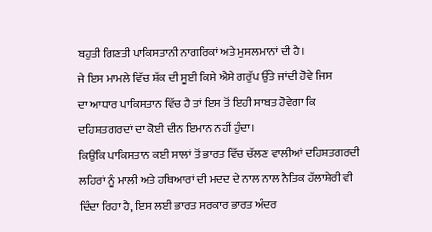ਬਹੁਤੀ ਗਿਣਤੀ ਪਾਕਿਸਤਾਨੀ ਨਾਗਰਿਕਾਂ ਅਤੇ ਮੁਸਲਮਾਨਾਂ ਦੀ ਹੈ।
ਜੇ ਇਸ ਮਾਮਲੇ ਵਿੱਚ ਸ਼ੱਕ ਦੀ ਸੂਈ ਕਿਸੇ ਐਸੇ ਗਰੁੱਪ ਉੱਤੇ ਜਾਂਦੀ ਹੋਵੇ ਜਿਸ
ਦਾ ਆਧਾਰ ਪਾਕਿਸਤਾਨ ਵਿੱਚ ਹੈ ਤਾਂ ਇਸ ਤੋਂ ਇਹੀ ਸਾਬਤ ਹੋਵੇਗਾ ਕਿ
ਦਹਿਸ਼ਤਗਰਦਾਂ ਦਾ ਕੋਈ ਦੀਨ ਇਮਾਨ ਨਹੀਂ ਹੁੰਦਾ।
ਕਿਉਂਕਿ ਪਾਕਿਸਤਾਨ ਕਈ ਸਾਲਾਂ ਤੋਂ ਭਾਰਤ ਵਿੱਚ ਚੱਲਣ ਵਾਲੀਆਂ ਦਹਿਸ਼ਤਗਰਦੀ
ਲਹਿਰਾਂ ਨੂੰ ਮਾਲੀ ਅਤੇ ਹਥਿਆਰਾਂ ਦੀ ਮਦਦ ਦੇ ਨਾਲ ਨਾਲ ਨੈਤਿਕ ਹੱਲਾਸ਼ੇਰੀ ਵੀ
ਦਿੰਦਾ ਰਿਹਾ ਹੈ, ਇਸ ਲਈ ਭਾਰਤ ਸਰਕਾਰ ਭਾਰਤ ਅੰਦਰ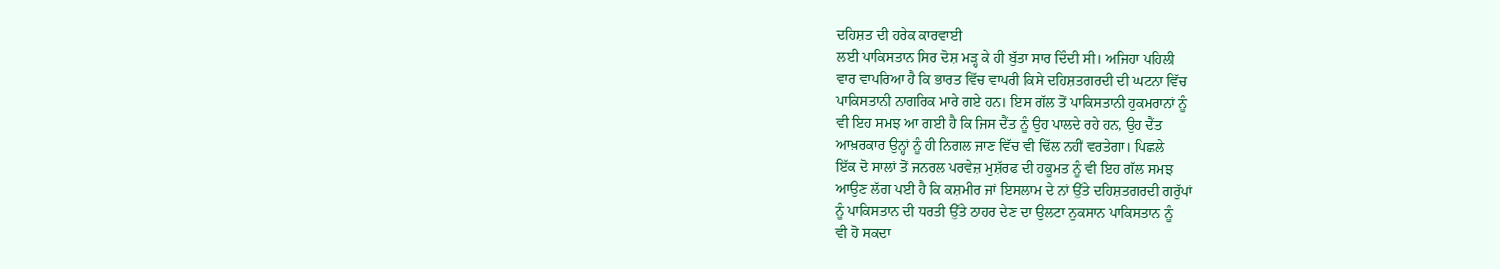ਦਹਿਸ਼ਤ ਦੀ ਹਰੇਕ ਕਾਰਵਾਈ
ਲਈ ਪਾਕਿਸਤਾਨ ਸਿਰ ਦੋਸ਼ ਮੜ੍ਹ ਕੇ ਹੀ ਬੁੱਤਾ ਸਾਰ ਦਿੰਦੀ ਸੀ। ਅਜਿਹਾ ਪਹਿਲੀ
ਵਾਰ ਵਾਪਰਿਆ ਹੈ ਕਿ ਭਾਰਤ ਵਿੱਚ ਵਾਪਰੀ ਕਿਸੇ ਦਹਿਸ਼ਤਗਰਦੀ ਦੀ ਘਟਨਾ ਵਿੱਚ
ਪਾਕਿਸਤਾਨੀ ਨਾਗਰਿਕ ਮਾਰੇ ਗਏ ਹਨ। ਇਸ ਗੱਲ ਤੋਂ ਪਾਕਿਸਤਾਨੀ ਹੁਕਮਰਾਨਾਂ ਨੂੰ
ਵੀ ਇਹ ਸਮਝ ਆ ਗਈ ਹੈ ਕਿ ਜਿਸ ਦੈਂਤ ਨੂੰ ਉਹ ਪਾਲਦੇ ਰਹੇ ਹਨ, ਉਹ ਦੈਂਤ
ਆਖ਼ਰਕਾਰ ਉਨ੍ਹਾਂ ਨੂੰ ਹੀ ਨਿਗਲ ਜਾਣ ਵਿੱਚ ਵੀ ਢਿੱਲ ਨਹੀਂ ਵਰਤੇਗਾ। ਪਿਛਲੇ
ਇੱਕ ਦੋ ਸਾਲਾਂ ਤੋਂ ਜਨਰਲ ਪਰਵੇਜ਼ ਮੁਸ਼ੱਰਫ ਦੀ ਹਕੂਮਤ ਨੂੰ ਵੀ ਇਹ ਗੱਲ ਸਮਝ
ਆਉਣ ਲੱਗ ਪਈ ਹੈ ਕਿ ਕਸ਼ਮੀਰ ਜਾਂ ਇਸਲਾਮ ਦੇ ਨਾਂ ਉੱਤੇ ਦਹਿਸ਼ਤਗਰਦੀ ਗਰੁੱਪਾਂ
ਨੂੰ ਪਾਕਿਸਤਾਨ ਦੀ ਧਰਤੀ ਉੱਤੇ ਠਾਹਰ ਦੇਣ ਦਾ ਉਲਟਾ ਨੁਕਸਾਨ ਪਾਕਿਸਤਾਨ ਨੂੰ
ਵੀ ਹੋ ਸਕਦਾ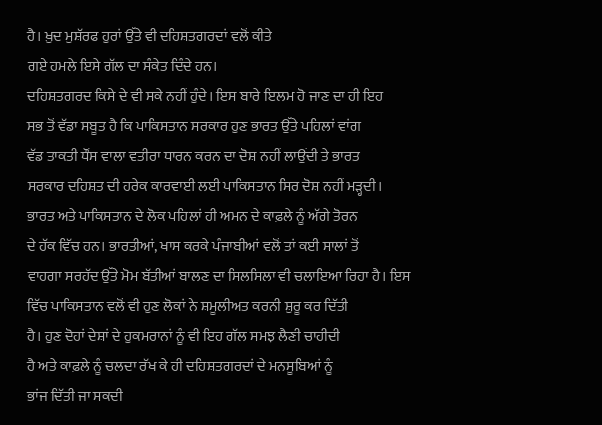ਹੈ। ਖ਼ੁਦ ਮੁਸ਼ੱਰਫ ਹੁਰਾਂ ਉੱਤੇ ਵੀ ਦਹਿਸ਼ਤਗਰਦਾਂ ਵਲੋਂ ਕੀਤੇ
ਗਏ ਹਮਲੇ ਇਸੇ ਗੱਲ ਦਾ ਸੰਕੇਤ ਦਿੰਦੇ ਹਨ।
ਦਹਿਸ਼ਤਗਰਦ ਕਿਸੇ ਦੇ ਵੀ ਸਕੇ ਨਹੀਂ ਹੁੰਦੇ। ਇਸ ਬਾਰੇ ਇਲਮ ਹੋ ਜਾਣ ਦਾ ਹੀ ਇਹ
ਸਭ ਤੋਂ ਵੱਡਾ ਸਬੂਤ ਹੈ ਕਿ ਪਾਕਿਸਤਾਨ ਸਰਕਾਰ ਹੁਣ ਭਾਰਤ ਉੱਤੇ ਪਹਿਲਾਂ ਵਾਂਗ
ਵੱਡ ਤਾਕਤੀ ਧੌਂਸ ਵਾਲਾ ਵਤੀਰਾ ਧਾਰਨ ਕਰਨ ਦਾ ਦੋਸ਼ ਨਹੀਂ ਲਾਉਂਦੀ ਤੇ ਭਾਰਤ
ਸਰਕਾਰ ਦਹਿਸ਼ਤ ਦੀ ਹਰੇਕ ਕਾਰਵਾਈ ਲਈ ਪਾਕਿਸਤਾਨ ਸਿਰ ਦੋਸ਼ ਨਹੀਂ ਮੜ੍ਹਦੀ।
ਭਾਰਤ ਅਤੇ ਪਾਕਿਸਤਾਨ ਦੇ ਲੋਕ ਪਹਿਲਾਂ ਹੀ ਅਮਨ ਦੇ ਕਾਫ਼ਲੇ ਨੂੰ ਅੱਗੇ ਤੋਰਨ
ਦੇ ਹੱਕ ਵਿੱਚ ਹਨ। ਭਾਰਤੀਆਂ, ਖਾਸ ਕਰਕੇ ਪੰਜਾਬੀਆਂ ਵਲੋਂ ਤਾਂ ਕਈ ਸਾਲਾਂ ਤੋਂ
ਵਾਹਗਾ ਸਰਹੱਦ ਉੱਤੇ ਮੋਮ ਬੱਤੀਆਂ ਬਾਲਣ ਦਾ ਸਿਲਸਿਲਾ ਵੀ ਚਲਾਇਆ ਰਿਹਾ ਹੈ। ਇਸ
ਵਿੱਚ ਪਾਕਿਸਤਾਨ ਵਲੋਂ ਵੀ ਹੁਣ ਲੋਕਾਂ ਨੇ ਸ਼ਮੂਲੀਅਤ ਕਰਨੀ ਸ਼ੁਰੂ ਕਰ ਦਿੱਤੀ
ਹੈ। ਹੁਣ ਦੋਹਾਂ ਦੇਸ਼ਾਂ ਦੇ ਹੁਕਮਰਾਨਾਂ ਨੂੰ ਵੀ ਇਹ ਗੱਲ ਸਮਝ ਲੈਣੀ ਚਾਹੀਦੀ
ਹੈ ਅਤੇ ਕਾਫ਼ਲੇ ਨੂੰ ਚਲਦਾ ਰੱਖ ਕੇ ਹੀ ਦਹਿਸ਼ਤਗਰਦਾਂ ਦੇ ਮਨਸੂਬਿਆਂ ਨੂੰ
ਭਾਂਜ ਦਿੱਤੀ ਜਾ ਸਕਦੀ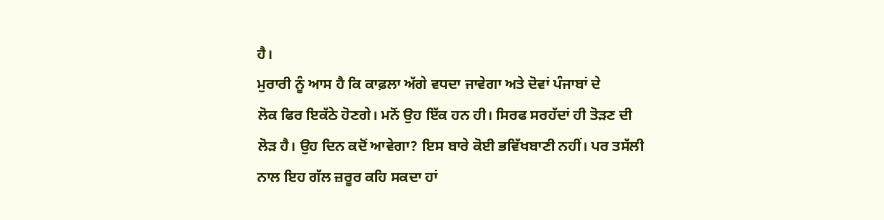ਹੈ।
ਮੁਰਾਰੀ ਨੂੰ ਆਸ ਹੈ ਕਿ ਕਾਫ਼ਲਾ ਅੱਗੇ ਵਧਦਾ ਜਾਵੇਗਾ ਅਤੇ ਦੋਵਾਂ ਪੰਜਾਬਾਂ ਦੇ
ਲੋਕ ਫਿਰ ਇਕੱਠੇ ਹੋਣਗੇ। ਮਨੋਂ ਉਹ ਇੱਕ ਹਨ ਹੀ। ਸਿਰਫ ਸਰਹੱਦਾਂ ਹੀ ਤੋੜਣ ਦੀ
ਲੋੜ ਹੈ। ਉਹ ਦਿਨ ਕਦੋਂ ਆਵੇਗਾ? ਇਸ ਬਾਰੇ ਕੋਈ ਭਵਿੱਖਬਾਣੀ ਨਹੀਂ। ਪਰ ਤਸੱਲੀ
ਨਾਲ ਇਹ ਗੱਲ ਜ਼ਰੂਰ ਕਹਿ ਸਕਦਾ ਹਾਂ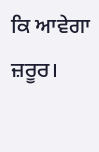ਕਿ ਆਵੇਗਾ ਜ਼ਰੂਰ।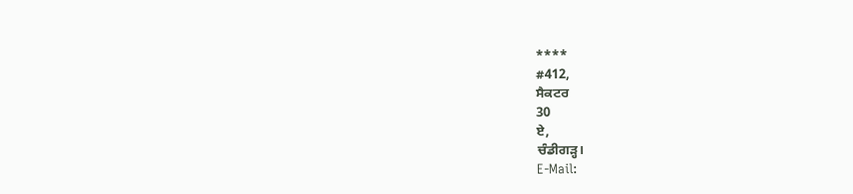****
#412,
ਸੈਕਟਰ
30
ਏ,
ਚੰਡੀਗੜ੍ਹ।
E-Mail: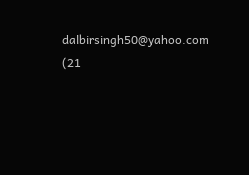dalbirsingh50@yahoo.com
(21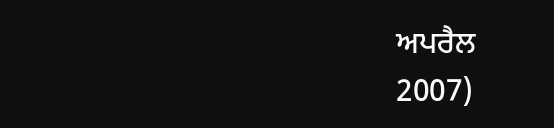ਅਪਰੈਲ
2007)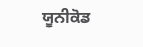ਯੂਨੀਕੋਡ